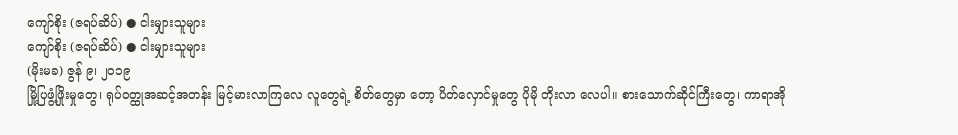ကျော်စိုး (ဇရပ်ဆိပ်) ● ငါးမျှားသူများ
ကျော်စိုး (ဇရပ်ဆိပ်) ● ငါးမျှားသူများ
(မိုးမခ) ဇွန် ၉၊ ၂၀၁၉
မြို့ပြဖွံ့ဖြိုးမှုတွေ၊ ရုပ်ဝတ္ထုအဆင့်အတန်း မြင့်မားလာကြလေ လူတွေရဲ့ စိတ်တွေမှာ တော့ ပိတ်လှောင်မှုတွေ ပိုမို တိုးလာ လေပါ။ စားသောက်ဆိုင်ကြီးတွေ၊ ကာရာအို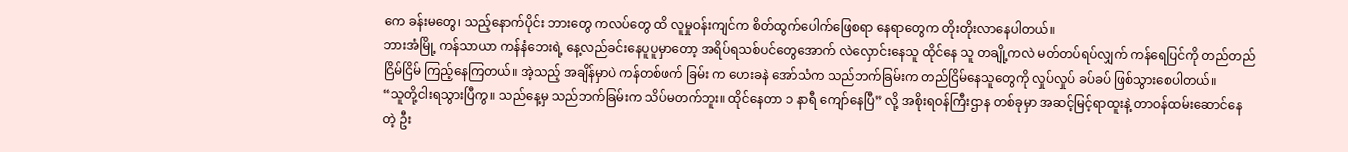ကေ ခန်းမတွေ၊ သည့်နောက်ပိုင်း ဘားတွေ ကလပ်တွေ ထိ လူမှုဝန်းကျင်က စိတ်ထွက်ပေါက်ဖြေစရာ နေရာတွေက တိုးတိုးလာနေပါတယ်။
ဘားအံမြို့ ကန်သာယာ ကန်နံဘေးရဲ့ နေ့လည်ခင်းနေပူပူမှာတော့ အရိပ်ရသစ်ပင်တွေအောက် လဲလှောင်းနေသူ ထိုင်နေ သူ တချို့ကလဲ မတ်တပ်ရပ်လျှက် ကန်ရေပြင်ကို တည်တည်ငြိမ်ငြိမ် ကြည့်နေကြတယ်။ အဲ့သည့် အချိန်မှာပဲ ကန်တစ်ဖက် ခြမ်း က ဟေးခနဲ အော်သံက သည်ဘက်ခြမ်းက တည်ငြိမ်နေသူတွေကို လှုပ်လှုပ် ခပ်ခပ် ဖြစ်သွားစေပါတယ်။
“သူတို့ငါးရသွားပြီကွ။ သည်နေ့မှ သည်ဘက်ခြမ်းက သိပ်မတက်ဘူး။ ထိုင်နေတာ ၁ နာရီ ကျော်နေပြီ” လို့ အစိုးရဝန်ကြီးဌာန တစ်ခုမှာ အဆင့်မြင့်ရာထူးနဲ့ တာဝန်ထမ်းဆောင်နေတဲ့ ဦး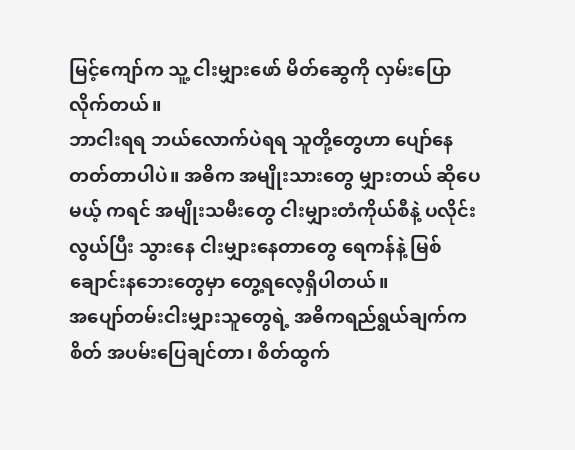မြင့်ကျော်က သူ့ ငါးမျှားဖော် မိတ်ဆွေကို လှမ်းပြောလိုက်တယ်။
ဘာငါးရရ ဘယ်လောက်ပဲရရ သူတို့တွေဟာ ပျော်နေတတ်တာပါပဲ။ အဓိက အမျိုးသားတွေ မျှားတယ် ဆိုပေမယ့် ကရင် အမျိုးသမီးတွေ ငါးမျှားတံကိုယ်စီနဲ့ ပလိုင်းလွယ်ပြီး သွားနေ ငါးမျှားနေတာတွေ ရေကန်နဲ့ မြစ်ချောင်းနဘေးတွေမှာ တွေ့ရလေ့ရှိပါတယ်။
အပျော်တမ်းငါးမျှားသူတွေရဲ့ အဓိကရည်ရွယ်ချက်က စိတ် အပမ်းပြေချင်တာ၊ စိတ်ထွက်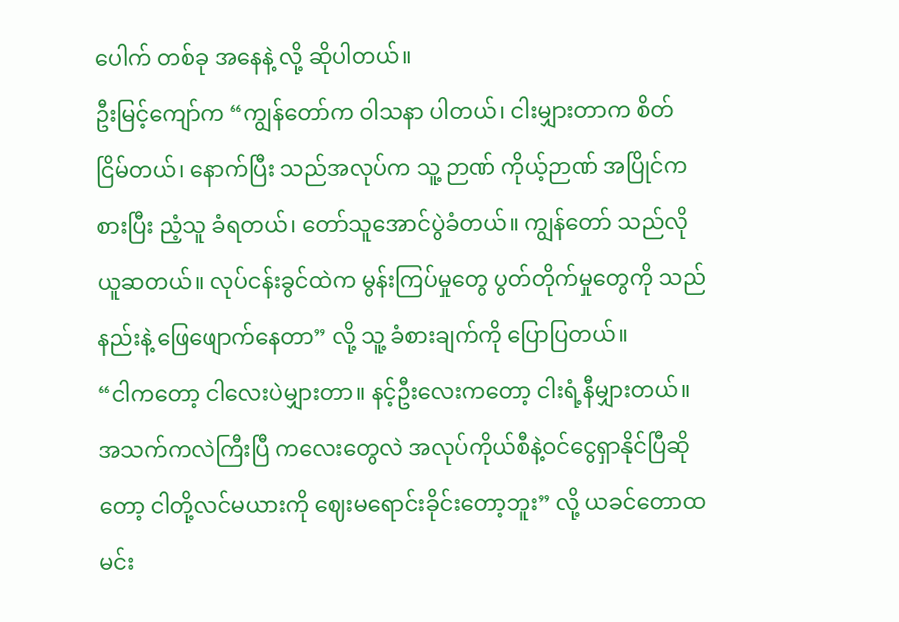ပေါက် တစ်ခု အနေနဲ့ လို့ ဆိုပါတယ်။
ဦးမြင့်ကျော်က “ကျွန်တော်က ဝါသနာ ပါတယ်၊ ငါးမျှားတာက စိတ်ငြိမ်တယ်၊ နောက်ပြီး သည်အလုပ်က သူ့ ဉာဏ် ကိုယ့်ဉာဏ် အပြိုင်ကစားပြီး ညံ့သူ ခံရတယ်၊ တော်သူအောင်ပွဲခံတယ်။ ကျွန်တော် သည်လို ယူဆတယ်။ လုပ်ငန်းခွင်ထဲက မွန်းကြပ်မှုတွေ ပွတ်တိုက်မှုတွေကို သည်နည်းနဲ့ ဖြေဖျောက်နေတာ” လို့ သူ့ ခံစားချက်ကို ပြောပြတယ်။
“ငါကတော့ ငါလေးပဲမျှားတာ။ နင့်ဦးလေးကတော့ ငါးရံ့နီမျှားတယ်။ အသက်ကလဲကြီးပြီ ကလေးတွေလဲ အလုပ်ကိုယ်စီနဲ့ဝင်ငွေရှာနိုင်ပြီဆိုတော့ ငါတို့လင်မယားကို ဈေးမရောင်းခိုင်းတော့ဘူး” လို့ ယခင်တောထမင်း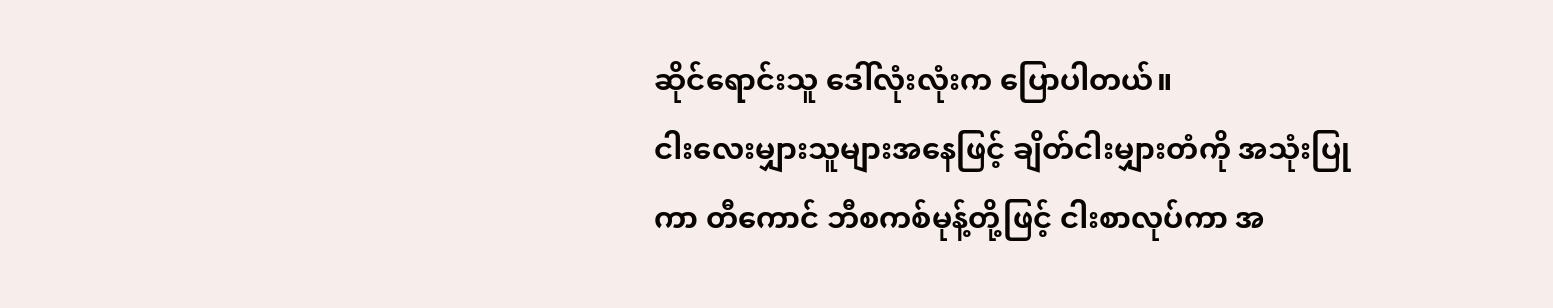ဆိုင်ရောင်းသူ ဒေါ်လုံးလုံးက ပြောပါတယ်။
ငါးလေးမျှားသူများအနေဖြင့် ချိတ်ငါးမျှားတံကို အသုံးပြုကာ တီကောင် ဘီစကစ်မုန့်တို့ဖြင့် ငါးစာလုပ်ကာ အ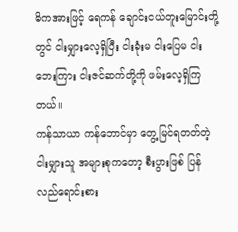ဓိကအားဖြင့် ရေကန် ချောင်းငယ်တူးမြောင်းတို့တွင် ငါးမျှားလေ့ရှိပြီး ငါးခုံးမ ငါးပြေမ ငါးဘေးကြား ငါးဇင်ဆက်တို့ကို ဖမ်းလေ့ရှိကြတယ်။
ကန်သာယာ ကန်ဘောင်မှာ တွေ့မြင်ရတတ်တဲ့ ငါးမျှားသူ အများစုကတော့ စီးပွားဖြစ် ပြန်လည်ရောင်းစား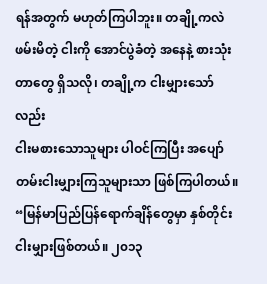ရန်အတွက် မဟုတ်ကြပါဘူး။ တချို့ကလဲ ဖမ်းမိတဲ့ ငါးကို အောင်ပွဲခံတဲ့ အနေနဲ့ စားသုံးတာတွေ ရှိသလို၊ တချို့က ငါးမျှားသော်လည်း
ငါးမစားသောသူများ ပါဝင်ကြပြီး အပျော်တမ်းငါးမျှားကြသူများသာ ဖြစ်ကြပါတယ်။
“မြန်မာပြည်ပြန်ရောက်ချိန်တွေမှာ နှစ်တိုင်း ငါးမျှားဖြစ်တယ်။ ၂၀၁၃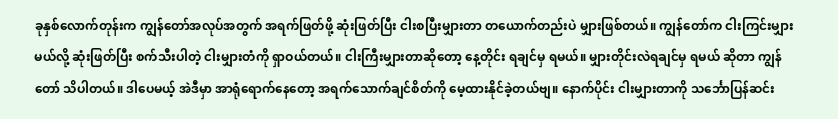ခုနှစ်လောက်တုန်းက ကျွန်တော်အလုပ်အတွက် အရက်ဖြတ်ဖို့ ဆုံးဖြတ်ပြီး ငါးစပြီးမျှားတာ တယောက်တည်းပဲ မျှားဖြစ်တယ်။ ကျွန်တော်က ငါးကြင်းမျှားမယ်လို့ ဆုံးဖြတ်ပြီး စက်သီးပါတဲ့ ငါးမျှားတံကို ရှာဝယ်တယ်။ ငါးကြီးမျှားတာဆိုတော့ နေ့တိုင်း ရချင်မှ ရမယ်။ မျှားတိုင်းလဲရချင်မှ ရမယ် ဆိုတာ ကျွန်တော် သိပါတယ်။ ဒါပေမယ့် အဲဒီမှာ အာရုံရောက်နေတော့ အရက်သောက်ချင်စိတ်ကို မေ့ထားနိုင်ခဲ့တယ်ဗျ။ နောက်ပိုင်း ငါးမျှားတာကို သင်္ဘောပြန်ဆင်း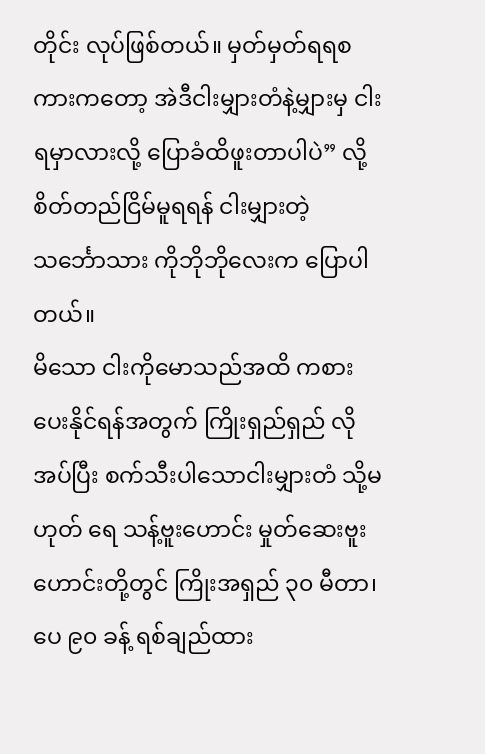တိုင်း လုပ်ဖြစ်တယ်။ မှတ်မှတ်ရရစကားကတော့ အဲဒီငါးမျှားတံနဲ့မျှားမှ ငါးရမှာလားလို့ ပြောခံထိဖူးတာပါပဲ” လို့ စိတ်တည်ငြိမ်မူရရန် ငါးမျှားတဲ့ သင်္ဘောသား ကိုဘိုဘိုလေးက ပြောပါတယ်။
မိသော ငါးကိုမောသည်အထိ ကစားပေးနိုင်ရန်အတွက် ကြိုးရှည်ရှည် လိုအပ်ပြီး စက်သီးပါသောငါးမျှားတံ သို့မဟုတ် ရေ သန့်ဗူးဟောင်း မှုတ်ဆေးဗူးဟောင်းတို့တွင် ကြိုးအရှည် ၃၀ မီတာ၊ ပေ ၉၀ ခန့် ရစ်ချည်ထား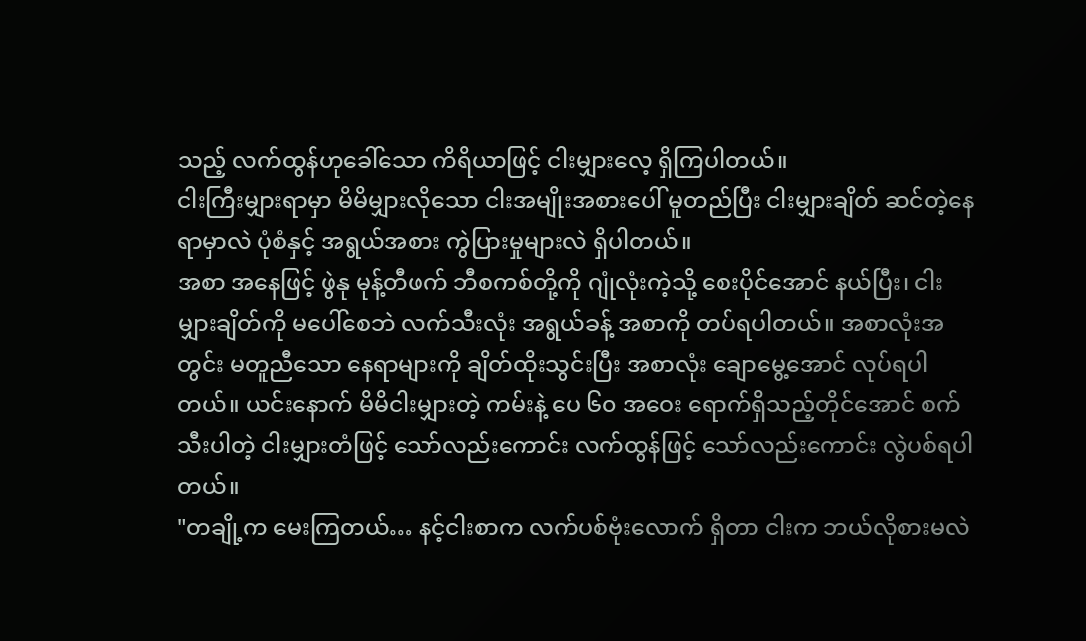သည့် လက်ထွန်ဟုခေါ်သော ကိရိယာဖြင့် ငါးမျှားလေ့ ရှိကြပါတယ်။
ငါးကြီးမျှားရာမှာ မိမိမျှားလိုသော ငါးအမျိုးအစားပေါ် မူတည်ပြီး ငါးမျှားချိတ် ဆင်တဲ့နေရာမှာလဲ ပုံစံနှင့် အရွယ်အစား ကွဲပြားမှုများလဲ ရှိပါတယ်။
အစာ အနေဖြင့် ဖွဲနု မုန့်တီဖက် ဘီစကစ်တို့ကို ဂျုံလုံးကဲ့သို့ စေးပိုင်အောင် နယ်ပြီး၊ ငါးမျှားချိတ်ကို မပေါ်စေဘဲ လက်သီးလုံး အရွယ်ခန့် အစာကို တပ်ရပါတယ်။ အစာလုံးအတွင်း မတူညီသော နေရာများကို ချိတ်ထိုးသွင်းပြီး အစာလုံး ချောမွေ့အောင် လုပ်ရပါတယ်။ ယင်းနောက် မိမိငါးမျှားတဲ့ ကမ်းနဲ့ ပေ ၆၀ အဝေး ရောက်ရှိသည့်တိုင်အောင် စက်သီးပါတဲ့ ငါးမျှားတံဖြင့် သော်လည်းကောင်း လက်ထွန်ဖြင့် သော်လည်းကောင်း လွဲပစ်ရပါတယ်။
"တချို့က မေးကြတယ်… နင့်ငါးစာက လက်ပစ်ဗုံးလောက် ရှိတာ ငါးက ဘယ်လိုစားမလဲ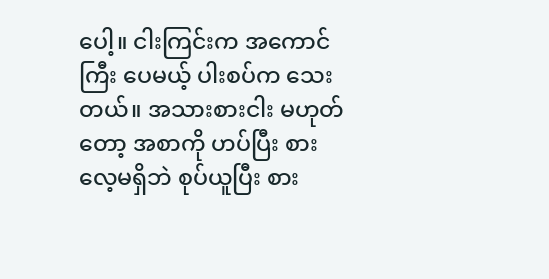ပေါ့။ ငါးကြင်းက အကောင်ကြီး ပေမယ့် ပါးစပ်က သေးတယ်။ အသားစားငါး မဟုတ်တော့ အစာကို ဟပ်ပြီး စားလေ့မရှိဘဲ စုပ်ယူပြီး စား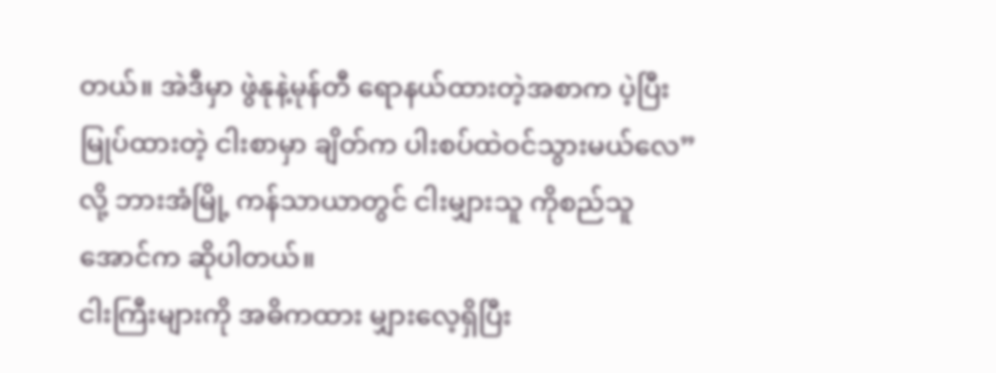တယ်။ အဲဒီမှာ ဖွဲနုနဲ့မုန်တီ ရောနယ်ထားတဲ့အစာက ပဲ့ပြီး မြုပ်ထားတဲ့ ငါးစာမှာ ချိတ်က ပါးစပ်ထဲဝင်သွားမယ်လေ” လို့ ဘားအံမြို့ ကန်သာယာတွင် ငါးမျှားသူ ကိုစည်သူအောင်က ဆိုပါတယ်။
ငါးကြီးများကို အဓိကထား မျှားလေ့ရှိပြီး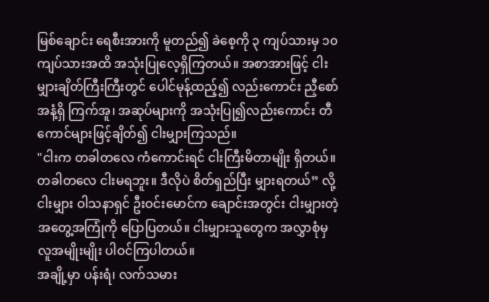မြစ်ချောင်း ရေစီးအားကို မူတည်၍ ခဲစေ့ကို ၃ ကျပ်သားမှ ၁၀ ကျပ်သားအထိ အသုံးပြုလေ့ရှိကြတယ်။ အစာအားဖြင့် ငါးမျှားချိတ်ကြီးကြီးတွင် ပေါင်မုန့်ထည့်၍ လည်းကောင်း ညှီစော်အနံ့ရှိ ကြက်အူ၊ အဆုပ်များကို အသုံးပြု၍လည်းကောင်း တီကောင်များဖြင့်ချိတ်၍ ငါးမျှားကြသည်။
"ငါးက တခါတလေ ကံကောင်းရင် ငါးကြီးမိတာမျိုး ရှိတယ်။ တခါတလေ ငါးမရဘူး။ ဒီလိုပဲ စိတ်ရှည်ပြီး မျှားရတယ်” လို့ ငါးမျှား ဝါသနာရှင် ဦးဝင်းမောင်က ချောင်းအတွင်း ငါးမျှားတဲ့ အတွေ့အကြုံကို ပြောပြတယ်။ ငါးမျှားသူတွေက အလွှာစုံမှ လူအမျိုးမျိုး ပါဝင်ကြပါတယ်။
အချို့မှာ ပန်းရံ၊ လက်သမား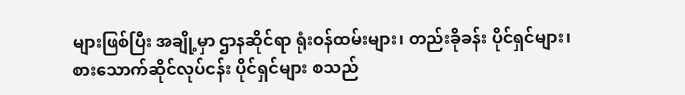များဖြစ်ပြီး အချို့မှာ ဌာနဆိုင်ရာ ရုံးဝန်ထမ်းများ၊ တည်းခိုခန်း ပိုင်ရှင်များ၊ စားသောက်ဆိုင်လုပ်ငန်း ပိုင်ရှင်များ စသည်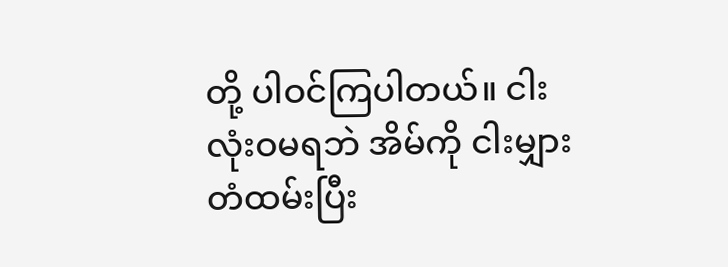တို့ ပါဝင်ကြပါတယ်။ ငါးလုံးဝမရဘဲ အိမ်ကို ငါးမျှားတံထမ်းပြီး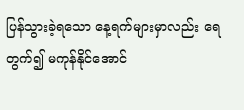ပြန်သွားခဲ့ရသော နေ့ရက်များမှာလည်း ရေတွက်၍ မကုန်နိုင်အောင်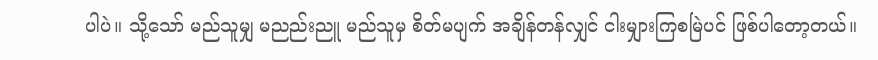ပါပဲ။ သို့သော် မည်သူမျှ မညည်းညူ မည်သူမှ စိတ်မပျက် အချိန်တန်လျှင် ငါးမျှားကြစမြဲပင် ဖြစ်ပါတော့တယ်။